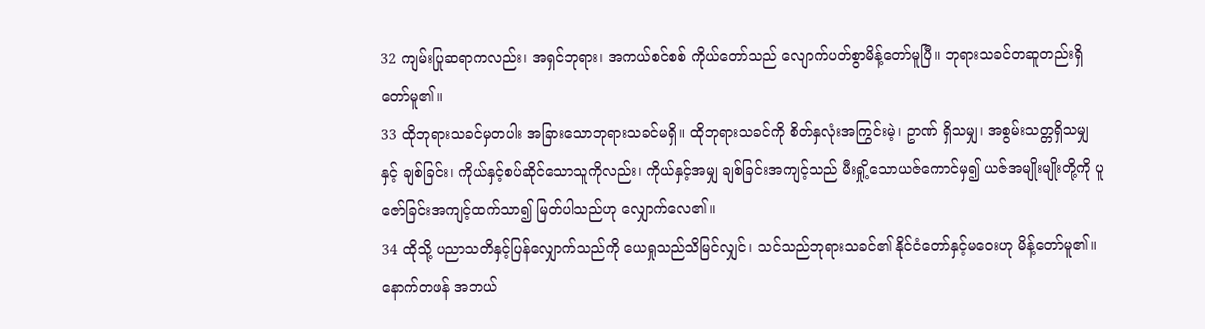32 ကျမ်းပြုဆရာကလည်း၊ အရှင်ဘုရား၊ အကယ်စင်စစ် ကိုယ်တော်သည် လျောက်ပတ်စွာမိန့်တော်မူပြီ။ ဘုရားသခင်တဆူတည်းရှိတော်မူ၏။
33 ထိုဘုရားသခင်မှတပါး အခြားသောဘုရားသခင်မရှိ။ ထိုဘုရားသခင်ကို စိတ်နှလုံးအကြွင်းမဲ့၊ ဥာဏ် ရှိသမျှ၊ အစွမ်းသတ္တရှိသမျှနှင့် ချစ်ခြင်း၊ ကိုယ်နှင့်စပ်ဆိုင်သောသူကိုလည်း၊ ကိုယ်နှင့်အမျှ ချစ်ခြင်းအကျင့်သည် မီးရှို့သောယဇ်ကောင်မှ၍ ယဇ်အမျိုးမျိုးတို့ကို ပူဇော်ခြင်းအကျင့်ထက်သာ၍ မြတ်ပါသည်ဟု လျှောက်လေ၏။
34 ထိုသို့ ပညာသတိနှင့်ပြန်လျှောက်သည်ကို ယေရှုသည်သိမြင်လျှင်၊ သင်သည်ဘုရားသခင်၏ နိုင်ငံတော်နှင့်မဝေးဟု မိန့်တော်မူ၏။ နောက်တဖန် အဘယ်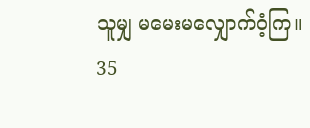သူမျှ မမေးမလျှောက်ဝံ့ကြ။
35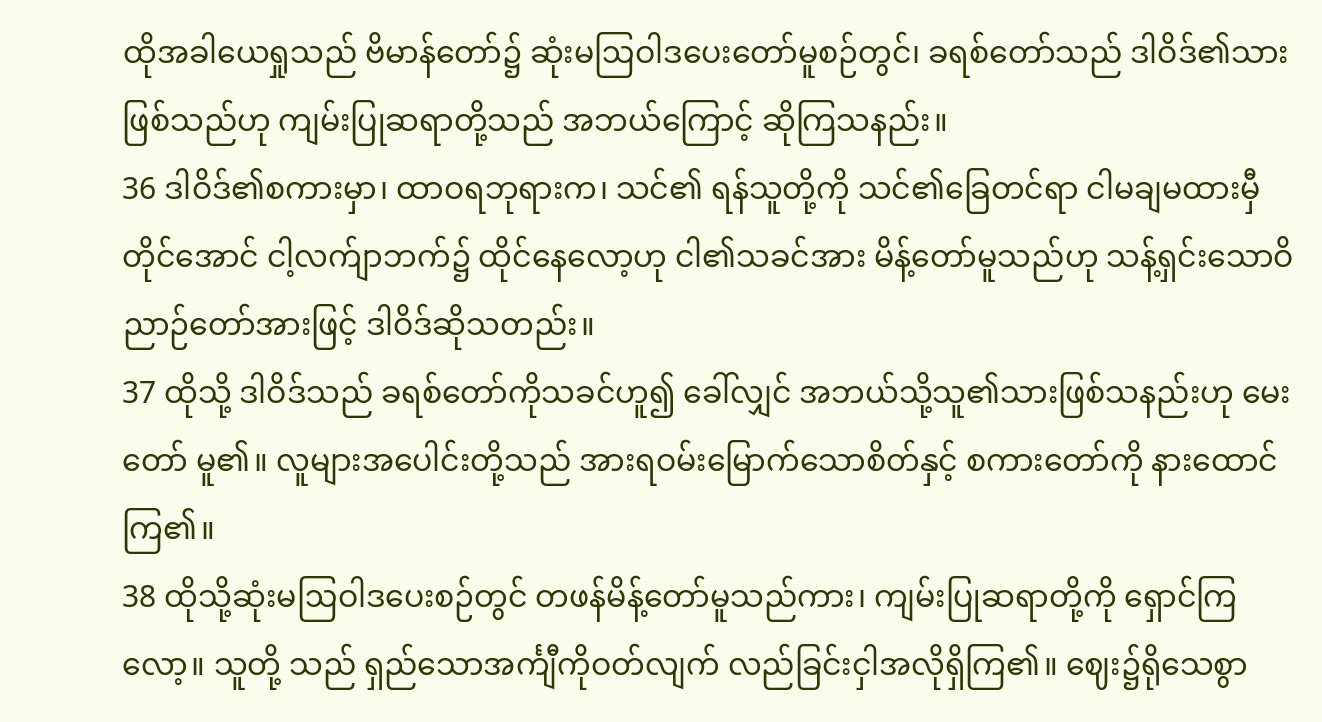ထိုအခါယေရှုသည် ဗိမာန်တော်၌ ဆုံးမဩဝါဒပေးတော်မူစဉ်တွင်၊ ခရစ်တော်သည် ဒါဝိဒ်၏သား ဖြစ်သည်ဟု ကျမ်းပြုဆရာတို့သည် အဘယ်ကြောင့် ဆိုကြသနည်း။
36 ဒါဝိဒ်၏စကားမှာ၊ ထာဝရဘုရားက၊ သင်၏ ရန်သူတို့ကို သင်၏ခြေတင်ရာ ငါမချမထားမှီတိုင်အောင် ငါ့လက်ျာဘက်၌ ထိုင်နေလော့ဟု ငါ၏သခင်အား မိန့်တော်မူသည်ဟု သန့်ရှင်းသောဝိညာဉ်တော်အားဖြင့် ဒါဝိဒ်ဆိုသတည်း။
37 ထိုသို့ ဒါဝိဒ်သည် ခရစ်တော်ကိုသခင်ဟူ၍ ခေါ်လျှင် အဘယ်သို့သူ၏သားဖြစ်သနည်းဟု မေးတော် မူ၏။ လူများအပေါင်းတို့သည် အားရဝမ်းမြောက်သောစိတ်နှင့် စကားတော်ကို နားထောင်ကြ၏။
38 ထိုသို့ဆုံးမဩဝါဒပေးစဉ်တွင် တဖန်မိန့်တော်မူသည်ကား၊ ကျမ်းပြုဆရာတို့ကို ရှောင်ကြလော့။ သူတို့ သည် ရှည်သောအင်္ကျီကိုဝတ်လျက် လည်ခြင်းငှါအလိုရှိကြ၏။ ဈေး၌ရိုသေစွာ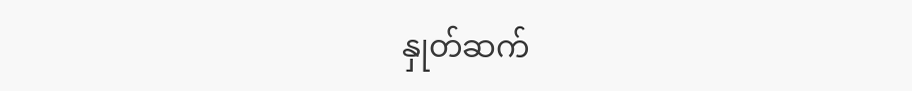နှုတ်ဆက်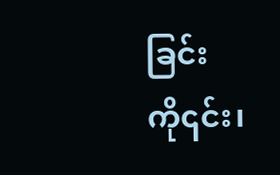ခြင်းကို၎င်း၊